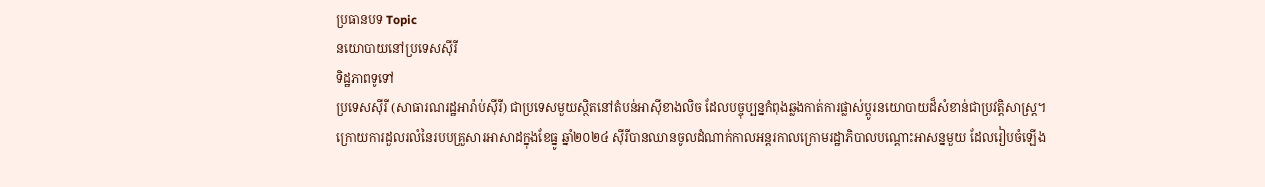ប្រធានបទ Topic
នយោបាយនៅប្រទេសស៊ីរី
ទិដ្ឋភាពទូទៅ
ប្រទេសស៊ីរី (សាធារណរដ្ឋអារ៉ាប់ស៊ីរី) ជាប្រទេសមួយស្ថិតនៅតំបន់អាស៊ីខាងលិច ដែលបច្ចុប្បន្នកំពុងឆ្លងកាត់ការផ្លាស់ប្តូរនយោបាយដ៏សំខាន់ជាប្រវត្តិសាស្ត្រ។ ក្រោយការដួលរលំនៃរបបគ្រួសារអាសាដក្នុងខែធ្នូ ឆ្នាំ២០២៤ ស៊ីរីបានឈានចូលដំណាក់កាលអន្តរកាលក្រោមរដ្ឋាភិបាលបណ្តោះអាសន្នមួយ ដែលរៀបចំឡើង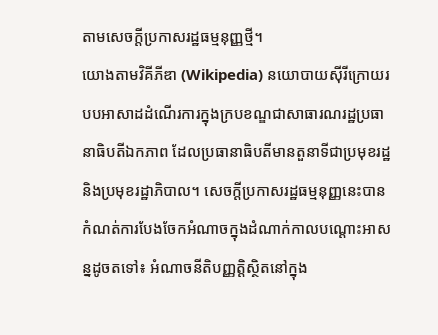តាមសេចក្តីប្រកាសរដ្ឋធម្មនុញ្ញថ្មី។
យោងតាមវិគីភីឌា (Wikipedia) នយោបាយស៊ីរីក្រោយរបបអាសាដដំណើរការក្នុងក្របខណ្ឌជាសាធារណរដ្ឋប្រធានាធិបតីឯកភាព ដែលប្រធានាធិបតីមានតួនាទីជាប្រមុខរដ្ឋ និងប្រមុខរដ្ឋាភិបាល។ សេចក្តីប្រកាសរដ្ឋធម្មនុញ្ញនេះបានកំណត់ការបែងចែកអំណាចក្នុងដំណាក់កាលបណ្តោះអាសន្នដូចតទៅ៖ អំណាចនីតិបញ្ញត្តិស្ថិតនៅក្នុង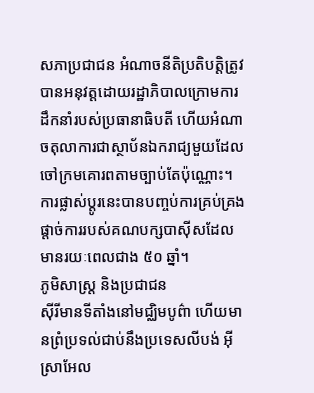សភាប្រជាជន អំណាចនីតិប្រតិបត្តិត្រូវបានអនុវត្តដោយរដ្ឋាភិបាលក្រោមការដឹកនាំរបស់ប្រធានាធិបតី ហើយអំណាចតុលាការជាស្ថាប័នឯករាជ្យមួយដែលចៅក្រមគោរពតាមច្បាប់តែប៉ុណ្ណោះ។ ការផ្លាស់ប្តូរនេះបានបញ្ចប់ការគ្រប់គ្រងផ្តាច់ការរបស់គណបក្សបាស៊ីសដែលមានរយៈពេលជាង ៥០ ឆ្នាំ។
ភូមិសាស្ត្រ និងប្រជាជន
ស៊ីរីមានទីតាំងនៅមជ្ឈិមបូព៌ា ហើយមានព្រំប្រទល់ជាប់នឹងប្រទេសលីបង់ អ៊ីស្រាអែល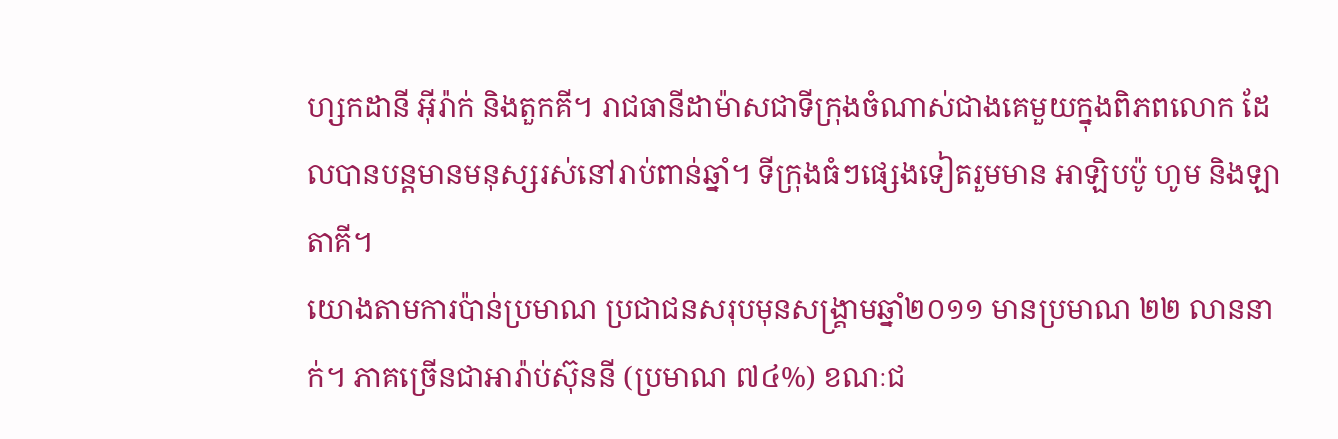ហ្សកដានី អ៊ីរ៉ាក់ និងតួកគី។ រាជធានីដាម៉ាសជាទីក្រុងចំណាស់ជាងគេមួយក្នុងពិភពលោក ដែលបានបន្តមានមនុស្សរស់នៅរាប់ពាន់ឆ្នាំ។ ទីក្រុងធំៗផ្សេងទៀតរួមមាន អាឡិបប៉ូ ហូម និងឡាតាគី។
យោងតាមការប៉ាន់ប្រមាណ ប្រជាជនសរុបមុនសង្គ្រាមឆ្នាំ២០១១ មានប្រមាណ ២២ លាននាក់។ ភាគច្រើនជាអារ៉ាប់ស៊ុននី (ប្រមាណ ៧៤%) ខណៈជ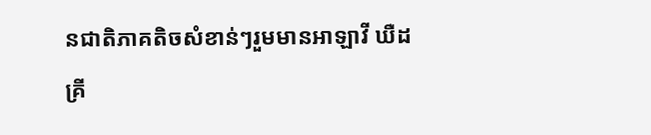នជាតិភាគតិចសំខាន់ៗរួមមានអាឡាវី ឃឺដ គ្រី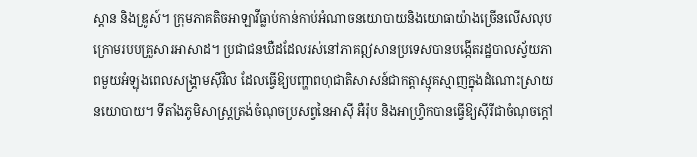ស្តាន និងឌ្រូស៍។ ក្រុមភាគតិចអាឡាវីធ្លាប់កាន់កាប់អំណាចនយោបាយនិងយោធាយ៉ាងច្រើនលើសលុបក្រោមរបបគ្រួសារអាសាដ។ ប្រជាជនឃឺដដែលរស់នៅភាគឦសានប្រទេសបានបង្កើតរដ្ឋបាលស្វ័យភាពមួយអំឡុងពេលសង្គ្រាមស៊ីវិល ដែលធ្វើឱ្យបញ្ហាពហុជាតិសាសន៍ជាកត្តាស្មុគស្មាញក្នុងដំណោះស្រាយនយោបាយ។ ទីតាំងភូមិសាស្ត្រត្រង់ចំណុចប្រសព្វនៃអាស៊ី អឺរ៉ុប និងអាហ្វ្រិកបានធ្វើឱ្យស៊ីរីជាចំណុចក្តៅ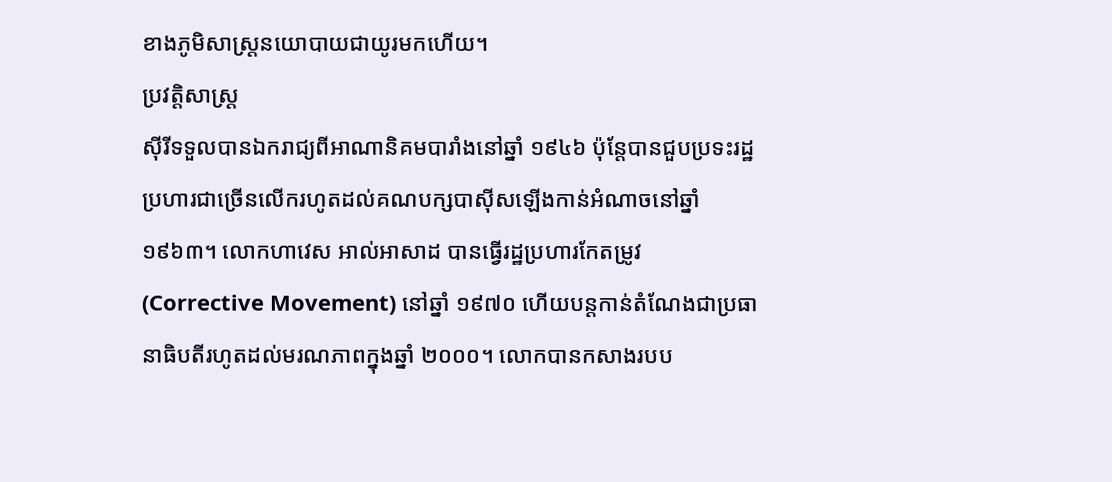ខាងភូមិសាស្ត្រនយោបាយជាយូរមកហើយ។
ប្រវត្តិសាស្ត្រ
ស៊ីរីទទួលបានឯករាជ្យពីអាណានិគមបារាំងនៅឆ្នាំ ១៩៤៦ ប៉ុន្តែបានជួបប្រទះរដ្ឋប្រហារជាច្រើនលើករហូតដល់គណបក្សបាស៊ីសឡើងកាន់អំណាចនៅឆ្នាំ ១៩៦៣។ លោកហាវេស អាល់អាសាដ បានធ្វើរដ្ឋប្រហារកែតម្រូវ (Corrective Movement) នៅឆ្នាំ ១៩៧០ ហើយបន្តកាន់តំណែងជាប្រធានាធិបតីរហូតដល់មរណភាពក្នុងឆ្នាំ ២០០០។ លោកបានកសាងរបប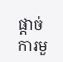ផ្តាច់ការមួ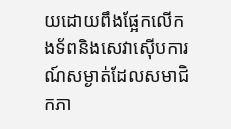យដោយពឹងផ្អែកលើកងទ័ពនិងសេវាស៊ើបការណ៍សម្ងាត់ដែលសមាជិកភា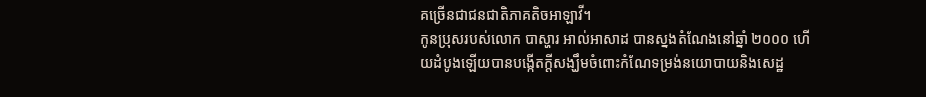គច្រើនជាជនជាតិភាគតិចអាឡាវី។
កូនប្រុសរបស់លោក បាស្ហារ អាល់អាសាដ បានស្នងតំណែងនៅឆ្នាំ ២០០០ ហើយដំបូងឡើយបានបង្កើតក្តីសង្ឃឹមចំពោះកំណែទម្រង់នយោបាយនិងសេដ្ឋ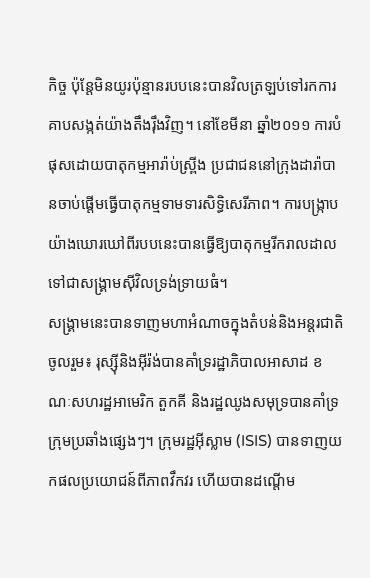កិច្ច ប៉ុន្តែមិនយូរប៉ុន្មានរបបនេះបានវិលត្រឡប់ទៅរកការគាបសង្កត់យ៉ាងតឹងរ៉ឹងវិញ។ នៅខែមីនា ឆ្នាំ២០១១ ការបំផុសដោយបាតុកម្មអារ៉ាប់ស្ព្រីង ប្រជាជននៅក្រុងដារ៉ាបានចាប់ផ្តើមធ្វើបាតុកម្មទាមទារសិទ្ធិសេរីភាព។ ការបង្ក្រាបយ៉ាងឃោរឃៅពីរបបនេះបានធ្វើឱ្យបាតុកម្មរីករាលដាលទៅជាសង្គ្រាមស៊ីវិលទ្រង់ទ្រាយធំ។
សង្គ្រាមនេះបានទាញមហាអំណាចក្នុងតំបន់និងអន្តរជាតិចូលរួម៖ រុស្ស៊ីនិងអ៊ីរ៉ង់បានគាំទ្ររដ្ឋាភិបាលអាសាដ ខណៈសហរដ្ឋអាមេរិក តួកគី និងរដ្ឋឈូងសមុទ្របានគាំទ្រក្រុមប្រឆាំងផ្សេងៗ។ ក្រុមរដ្ឋអ៊ីស្លាម (ISIS) បានទាញយកផលប្រយោជន៍ពីភាពវឹកវរ ហើយបានដណ្តើម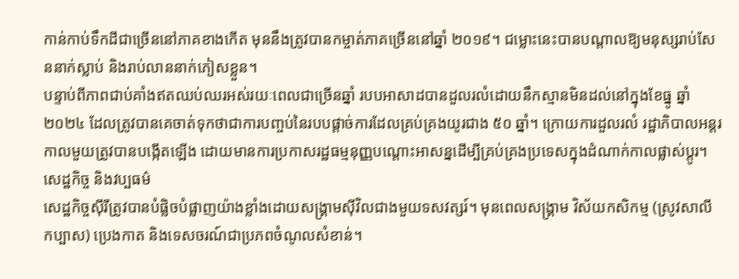កាន់កាប់ទឹកដីជាច្រើននៅភាគខាងកើត មុននឹងត្រូវបានកម្ចាត់ភាគច្រើននៅឆ្នាំ ២០១៩។ ជម្លោះនេះបានបណ្តាលឱ្យមនុស្សរាប់សែននាក់ស្លាប់ និងរាប់លាននាក់ភៀសខ្លួន។
បន្ទាប់ពីភាពជាប់គាំងឥតឈប់ឈរអស់រយៈពេលជាច្រើនឆ្នាំ របបអាសាដបានដួលរលំដោយនឹកស្មានមិនដល់នៅក្នុងខែធ្នូ ឆ្នាំ២០២៤ ដែលត្រូវបានគេចាត់ទុកថាជាការបញ្ចប់នៃរបបផ្តាច់ការដែលគ្រប់គ្រងយូរជាង ៥០ ឆ្នាំ។ ក្រោយការដួលរលំ រដ្ឋាភិបាលអន្តរកាលមួយត្រូវបានបង្កើតឡើង ដោយមានការប្រកាសរដ្ឋធម្មនុញ្ញបណ្តោះអាសន្នដើម្បីគ្រប់គ្រងប្រទេសក្នុងដំណាក់កាលផ្លាស់ប្តូរ។
សេដ្ឋកិច្ច និងវប្បធម៌
សេដ្ឋកិច្ចស៊ីរីត្រូវបានបំផ្លិចបំផ្លាញយ៉ាងខ្លាំងដោយសង្គ្រាមស៊ីវិលជាងមួយទសវត្សរ៍។ មុនពេលសង្គ្រាម វិស័យកសិកម្ម (ស្រូវសាលី កប្បាស) ប្រេងកាត និងទេសចរណ៍ជាប្រភពចំណូលសំខាន់។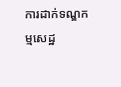ការដាក់ទណ្ឌកម្មសេដ្ឋ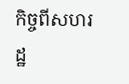កិច្ចពីសហរដ្ឋ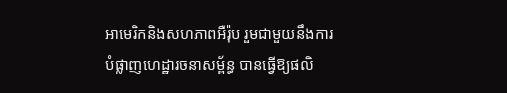អាមេរិកនិងសហភាពអឺរ៉ុប រួមជាមួយនឹងការបំផ្លាញហេដ្ឋារចនាសម្ព័ន្ធ បានធ្វើឱ្យផលិ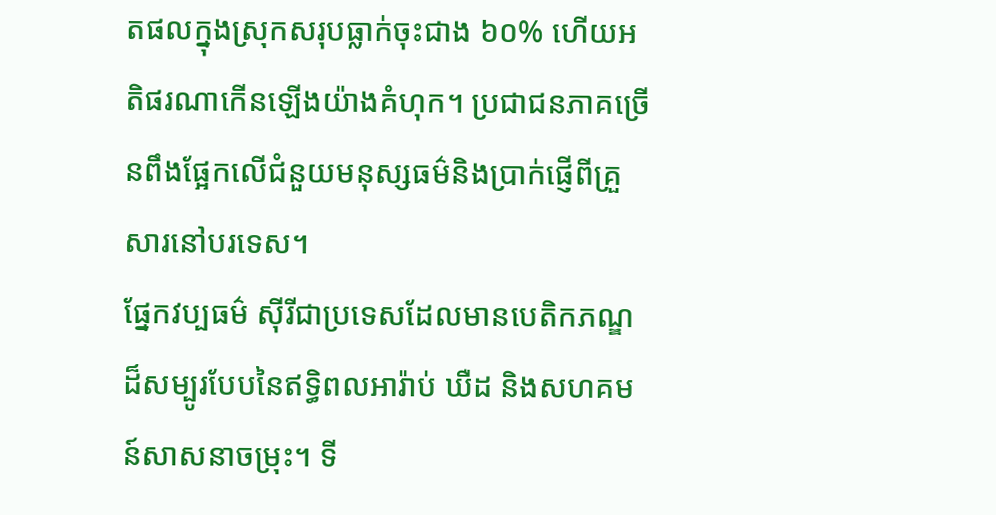តផលក្នុងស្រុកសរុបធ្លាក់ចុះជាង ៦០% ហើយអតិផរណាកើនឡើងយ៉ាងគំហុក។ ប្រជាជនភាគច្រើនពឹងផ្អែកលើជំនួយមនុស្សធម៌និងប្រាក់ផ្ញើពីគ្រួសារនៅបរទេស។
ផ្នែកវប្បធម៌ ស៊ីរីជាប្រទេសដែលមានបេតិកភណ្ឌដ៏សម្បូរបែបនៃឥទ្ធិពលអារ៉ាប់ ឃឺដ និងសហគមន៍សាសនាចម្រុះ។ ទី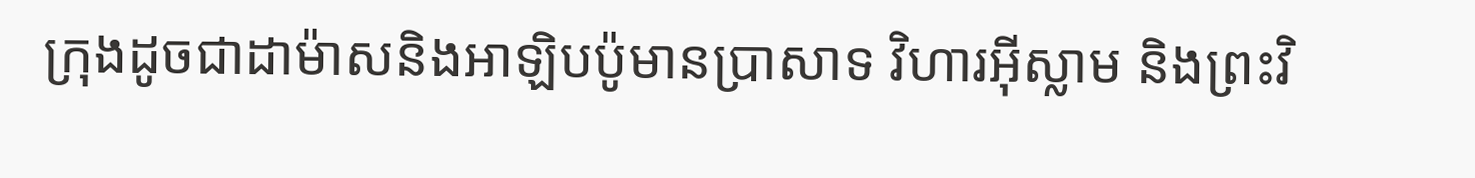ក្រុងដូចជាដាម៉ាសនិងអាឡិបប៉ូមានប្រាសាទ វិហារអ៊ីស្លាម និងព្រះវិ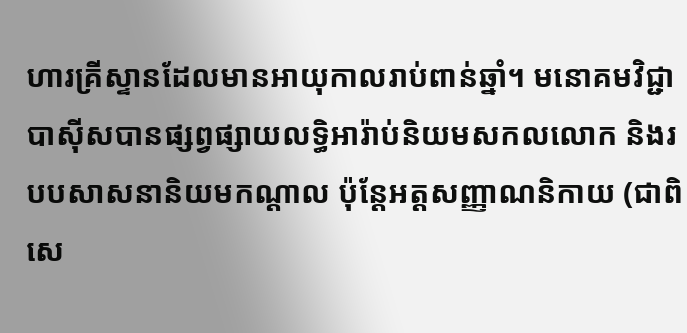ហារគ្រីស្ទានដែលមានអាយុកាលរាប់ពាន់ឆ្នាំ។ មនោគមវិជ្ជាបាស៊ីសបានផ្សព្វផ្សាយលទ្ធិអារ៉ាប់និយមសកលលោក និងរបបសាសនានិយមកណ្តាល ប៉ុន្តែអត្តសញ្ញាណនិកាយ (ជាពិសេ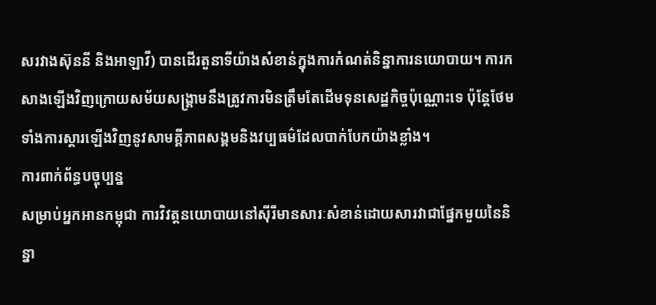សរវាងស៊ុននី និងអាឡាវី) បានដើរតួនាទីយ៉ាងសំខាន់ក្នុងការកំណត់និន្នាការនយោបាយ។ ការកសាងឡើងវិញក្រោយសម័យសង្គ្រាមនឹងត្រូវការមិនត្រឹមតែដើមទុនសេដ្ឋកិច្ចប៉ុណ្ណោះទេ ប៉ុន្តែថែមទាំងការស្តារឡើងវិញនូវសាមគ្គីភាពសង្គមនិងវប្បធម៌ដែលបាក់បែកយ៉ាងខ្លាំង។
ការពាក់ព័ន្ធបច្ចុប្បន្ន
សម្រាប់អ្នកអានកម្ពុជា ការវិវត្តនយោបាយនៅស៊ីរីមានសារៈសំខាន់ដោយសារវាជាផ្នែកមួយនៃនិន្នា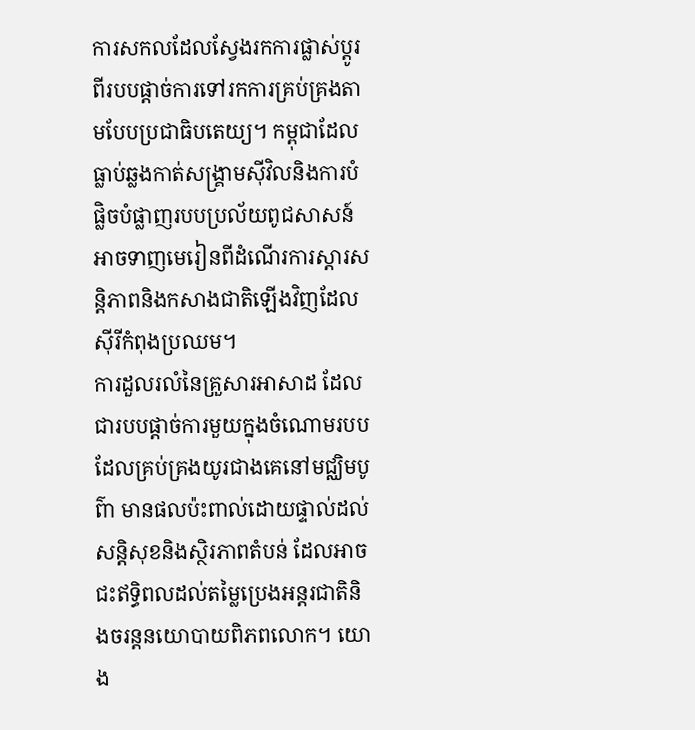ការសកលដែលស្វែងរកការផ្លាស់ប្តូរពីរបបផ្តាច់ការទៅរកការគ្រប់គ្រងតាមបែបប្រជាធិបតេយ្យ។ កម្ពុជាដែលធ្លាប់ឆ្លងកាត់សង្គ្រាមស៊ីវិលនិងការបំផ្លិចបំផ្លាញរបបប្រល័យពូជសាសន៍ អាចទាញមេរៀនពីដំណើរការស្តារសន្តិភាពនិងកសាងជាតិឡើងវិញដែលស៊ីរីកំពុងប្រឈម។
ការដួលរលំនៃគ្រួសារអាសាដ ដែលជារបបផ្តាច់ការមួយក្នុងចំណោមរបបដែលគ្រប់គ្រងយូរជាងគេនៅមជ្ឈិមបូព៌ា មានផលប៉ះពាល់ដោយផ្ទាល់ដល់សន្តិសុខនិងស្ថិរភាពតំបន់ ដែលអាចជះឥទ្ធិពលដល់តម្លៃប្រេងអន្តរជាតិនិងចរន្តនយោបាយពិភពលោក។ យោង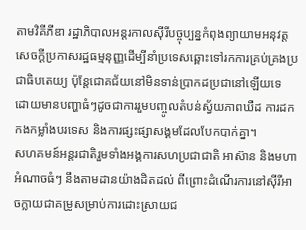តាមវិគីភីឌា រដ្ឋាភិបាលអន្តរកាលស៊ីរីបច្ចុប្បន្នកំពុងព្យាយាមអនុវត្តសេចក្តីប្រកាសរដ្ឋធម្មនុញ្ញដើម្បីនាំប្រទេសឆ្ពោះទៅរកការគ្រប់គ្រងប្រជាធិបតេយ្យ ប៉ុន្តែជោគជ័យនៅមិនទាន់ប្រាកដប្រជានៅឡើយទេ ដោយមានបញ្ហាធំៗដូចជាការរួមបញ្ចូលតំបន់ស្វ័យភាពឃឺដ ការដកកងកម្លាំងបរទេស និងការផ្សះផ្សាសង្គមដែលបែកបាក់គ្នា។
សហគមន៍អន្តរជាតិរួមទាំងអង្គការសហប្រជាជាតិ អាស៊ាន និងមហាអំណាចធំៗ នឹងតាមដានយ៉ាងដិតដល់ ពីព្រោះដំណើរការនៅស៊ីរីអាចក្លាយជាគម្រូសម្រាប់ការដោះស្រាយជ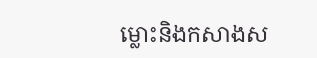ម្លោះនិងកសាងស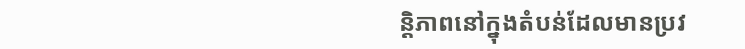ន្តិភាពនៅក្នុងតំបន់ដែលមានប្រវ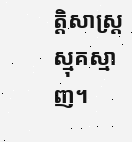ត្តិសាស្ត្រស្មុគស្មាញ។